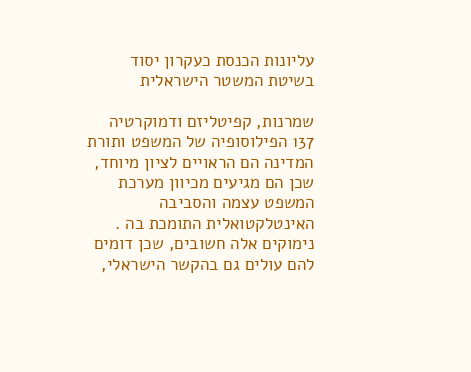עליונות הכנסת כעקרון יסוד בשיטת המשטר הישראלית

שמרנות, קפיטליזם ודמוקרטיה 137 הפילוסופיה של המשפט ותורת המדינה הם הראויים לציון מיוחד, שכן הם מגיעים מכיוון מערכת המשפט עצמה והסביבה האינטלקטואלית התומכת בה . נימוקים אלה חשובים, שכן דומים להם עולים גם בהקשר הישראלי,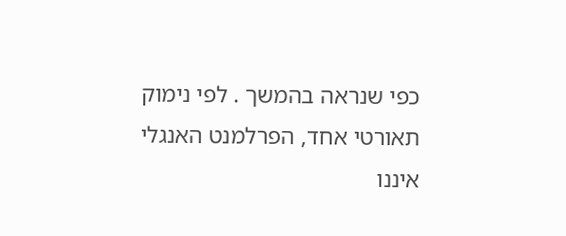כפי שנראה בהמשך . לפי נימוק תאורטי אחד, הפרלמנט האנגלי איננו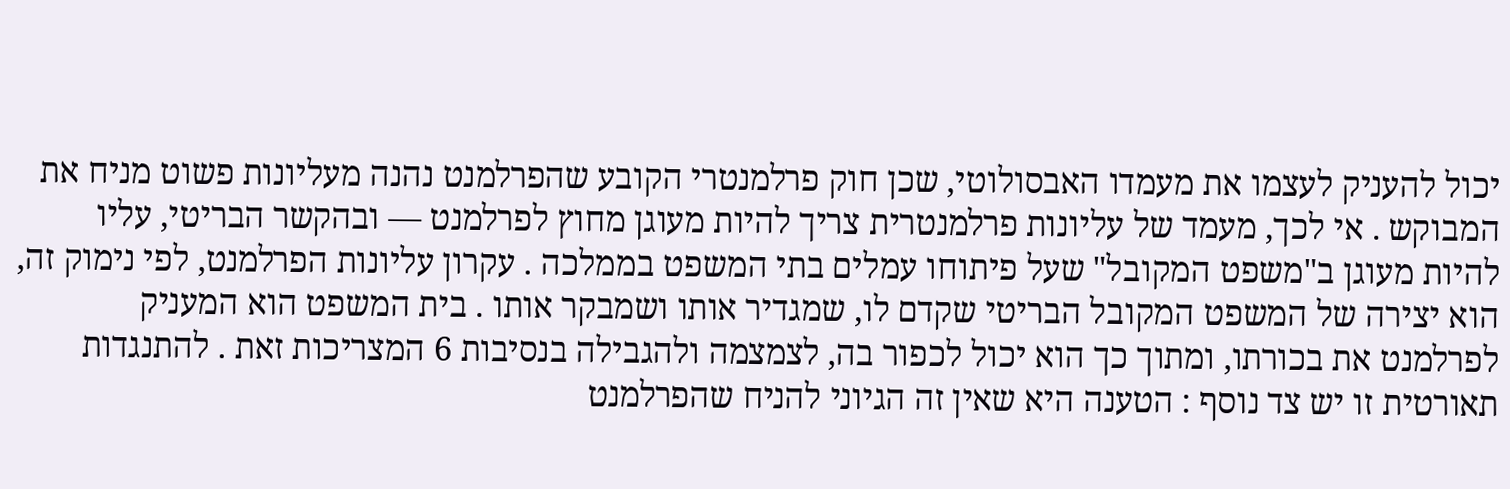יכול להעניק לעצמו את מעמדו האבסולוטי, שכן חוק פרלמנטרי הקובע שהפרלמנט נהנה מעליונות פשוט מניח את המבוקש . אי לכך, מעמד של עליונות פרלמנטרית צריך להיות מעוגן מחוץ לפרלמנט — ובהקשר הבריטי, עליו להיות מעוגן ב"משפט המקובל" שעל פיתוחו עמלים בתי המשפט בממלכה . עקרון עליונות הפרלמנט, לפי נימוק זה, הוא יצירה של המשפט המקובל הבריטי שקדם לו, שמגדיר אותו ושמבקר אותו . בית המשפט הוא המעניק לפרלמנט את בכורתו, ומתוך כך הוא יכול לכפור בה, לצמצמה ולהגבילה בנסיבות 6 המצריכות זאת . להתנגדות תאורטית זו יש צד נוסף : הטענה היא שאין זה הגיוני להניח שהפרלמנט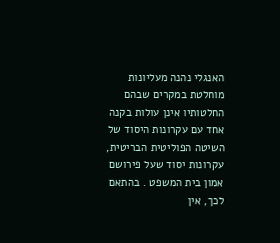האנגלי נהנה מעליונות מוחלטת במקרים שבהם החלטותיו אינן עולות בקנה אחד עם עקרונות היסוד של השיטה הפוליטית הבריטית, עקרונות יסוד שעל פירושם אמון בית המשפט . בהתאם לכך, אין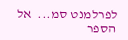לפרלמנט סמ...  אל הספר